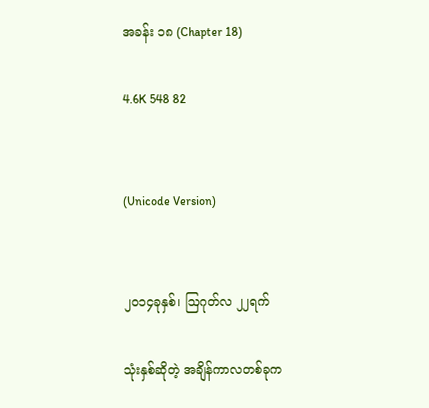အခန်း ၁၈ (Chapter 18)

4.6K 548 82


(Unicode Version)


၂၀၁၄ခုနှစ်၊ ဩဂုတ်လ ၂၂ရက်

သုံးနှစ်ဆိုတဲ့ အချိန်ကာလတစ်ခုက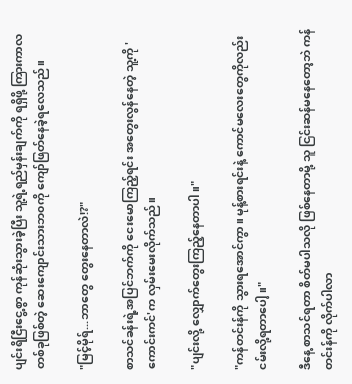ပျင်းရိငြီးငွေ့စွာ ကုန်ဆုံးသွားခဲ့ပြီး သူ့ရဲ့ရည်မှန်းချက်ကို ရရှိဖို့ ကြားကာလတစ်ခုဖြစ်တဲ့ ဆေးကျောင်းသားဘ၀ကို ကျော်ဖြတ်နေခဲ့ရလေသည်။

"မြင့်မိုရ်...ဘာတွေ တွေးနေတာလဲ!?"

စာသင်ခန်းရဲ့အပြင်ဘက်ကို ငေးမောကြည့်ရင်း အတွေးလွန်နေတဲ့ သူ့ကို 'ကောင်းကင်'က လှမ်းမေးလိုက်သည်။

"ပျင်းလို့ လျှောက်တွေးကြည့်နေတာပါ။"

"ကန်တင်းန်ကို သွားရအောင်ကွာ။ မုန့်စားရင်းနဲ့ ကောင်မလေးတွေကိုလည်း ငမ်းလို့ရတာပေါ့။"

ဒီနေ့ စာသင်ရတာ စိတ်မပါသလို ဖြစ်နေတာမို့ သူ ငြင်းဆန်မနေတော့ဘဲ ကန်တင်းန်ကို လိုက်ပါလာ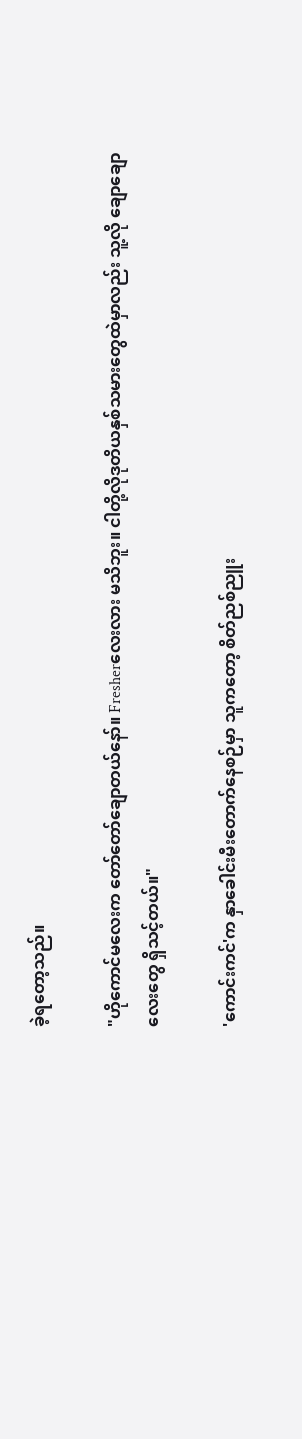ခဲ့ရတော့သည်။

"ဟိုကောင်မလေးက တော်တော်ချောတယ်နော်။ Fresherလေးလား မသိဘူး။ ငါတို့လိုဒုတိယနှစ်သမားတွေထဲမှာလည်း သူ့လို ချောချောလေးတွေ ရှိသင့်တယ်။"

'ကောင်းကင်'က နှာခေါင်းမီးတောက်နေစဉ်မှာ သူကတော့ စိတ်ညစ်ညူး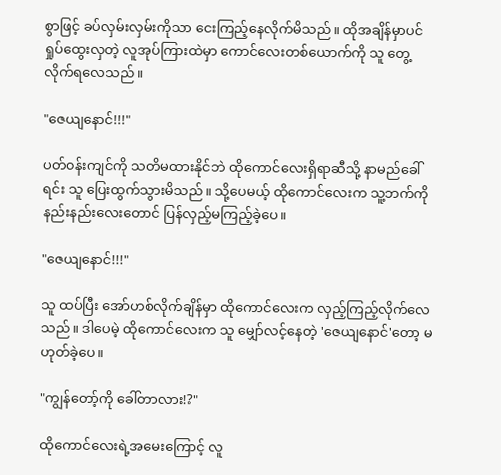စွာဖြင့် ခပ်လှမ်းလှမ်းကိုသာ ငေးကြည့်နေလိုက်မိသည်။ ထိုအချိန်မှာပင် ရှုပ်ထွေးလှတဲ့ လူအုပ်ကြားထဲမှာ ကောင်လေးတစ်ယောက်ကို သူ တွေ့လိုက်ရလေသည်။

"ဇေယျနောင်!!!"

ပတ်၀န်းကျင်ကို သတိမထားနိုင်ဘဲ ထိုကောင်လေးရှိရာဆီသို့ နာမည်ခေါ်ရင်း သူ ပြေးထွက်သွားမိသည်။ သို့ပေမယ့် ထိုကောင်လေးက သူ့ဘက်ကို နည်းနည်းလေးတောင် ပြန်လှည့်မကြည့်ခဲ့ပေ။

"ဇေယျနောင်!!!"

သူ ထပ်ပြီး အော်ဟစ်လိုက်ချိန်မှာ ထိုကောင်လေးက လှည့်ကြည့်လိုက်လေသည်။ ဒါပေမဲ့ ထိုကောင်လေးက သူ မျှော်လင့်နေတဲ့ 'ဇေယျနောင်'တော့ မဟုတ်ခဲ့ပေ။

"ကျွန်တော့်ကို ခေါ်တာလား!?"

ထိုကောင်လေးရဲ့အမေးကြောင့် လူ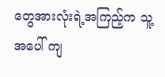တွေအားလုံးရဲ့အကြည့်က သူ့အပေါ် ကျ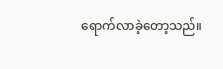ရောက်လာခဲ့တော့သည်။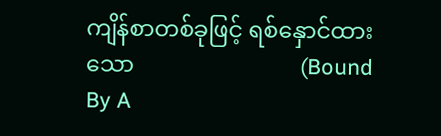ကျိန်စာတစ်ခုဖြင့် ရစ်နှောင်ထားသော                             (Bound By A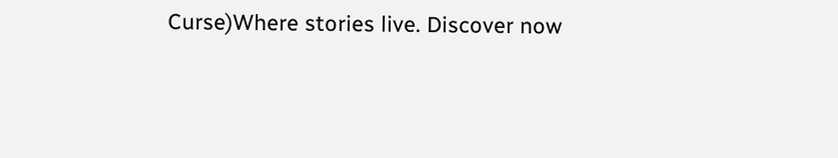Curse)Where stories live. Discover now